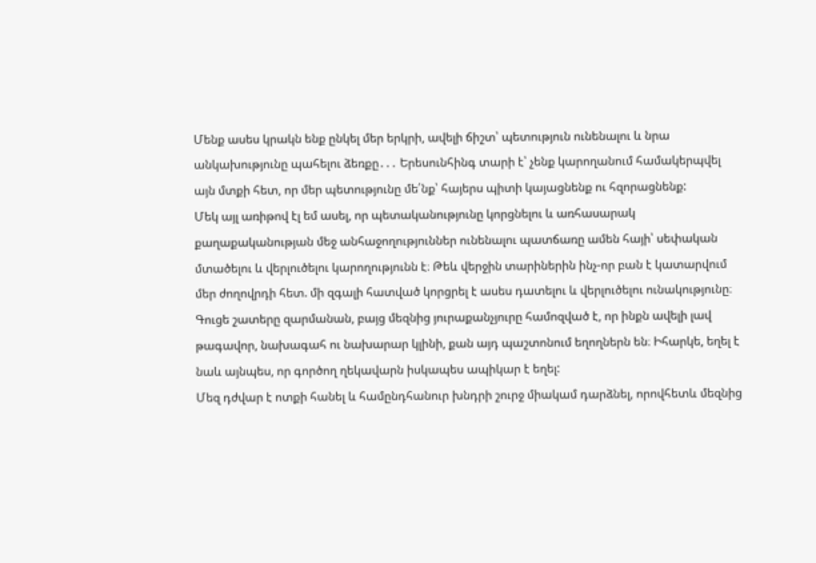Մենք ասես կրակն ենք ընկել մեր երկրի, ավելի ճիշտ՝ պետություն ունենալու և նրա անկախությունը պահելու ձեռքը․․․ Երեսունհինգ տարի է՝ չենք կարողանում համակերպվել այն մտքի հետ, որ մեր պետությունը մե՛նք՝ հայերս պիտի կայացնենք ու հզորացնենք:
Մեկ այլ առիթով էլ եմ ասել, որ պետականությունը կորցնելու և առհասարակ քաղաքականության մեջ անհաջողություններ ունենալու պատճառը ամեն հայի՝ սեփական մտածելու և վերլուծելու կարողությունն է։ Թեև վերջին տարիներին ինչ-որ բան է կատարվում մեր ժողովրդի հետ. մի զգալի հատված կորցրել է ասես դատելու և վերլուծելու ունակությունը։
Գուցե շատերը զարմանան, բայց մեզնից յուրաքանչյուրը համոզված է, որ ինքն ավելի լավ թագավոր, նախագահ ու նախարար կլինի, քան այդ պաշտոնում եղողներն են։ Իհարկե, եղել է նաև այնպես, որ գործող ղեկավարն իսկապես ապիկար է եղել:
Մեզ դժվար է ոտքի հանել և համընդհանուր խնդրի շուրջ միակամ դարձնել, որովհետև մեզնից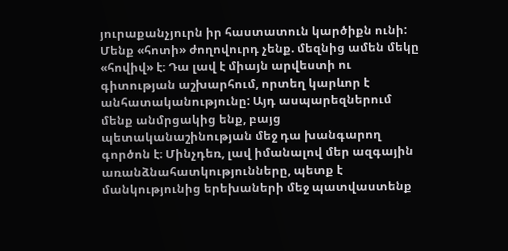յուրաքանչյուրն իր հաստատուն կարծիքն ունի: Մենք «հոտի» ժողովուրդ չենք. մեզնից ամեն մեկը «հովիվ» է։ Դա լավ է միայն արվեստի ու գիտության աշխարհում, որտեղ կարևոր է անհատականությունը: Այդ ասպարեզներում մենք անմրցակից ենք, բայց պետականաշինության մեջ դա խանգարող գործոն է։ Մինչդեռ, լավ իմանալով մեր ազգային առանձնահատկությունները, պետք է մանկությունից երեխաների մեջ պատվաստենք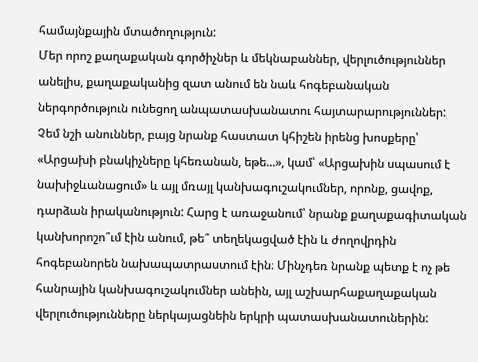համայնքային մտածողություն:
Մեր որոշ քաղաքական գործիչներ և մեկնաբաններ, վերլուծություններ անելիս, քաղաքականից զատ անում են նաև հոգեբանական ներգործություն ունեցող անպատասխանատու հայտարարություններ: Չեմ նշի անուններ, բայց նրանք հաստատ կհիշեն իրենց խոսքերը՝ «Արցախի բնակիչները կհեռանան, եթե...», կամ՝ «Արցախին սպասում է նախիջևանացում» և այլ մռայլ կանխագուշակումներ, որոնք, ցավոք, դարձան իրականություն: Հարց է առաջանում՝ նրանք քաղաքագիտական կանխորոշո՞ւմ էին անում, թե՞ տեղեկացված էին և ժողովրդին հոգեբանորեն նախապատրաստում էին։ Մինչդեռ նրանք պետք է ոչ թե հանրային կանխագուշակումներ անեին, այլ աշխարհաքաղաքական վերլուծությունները ներկայացնեին երկրի պատասխանատուներին: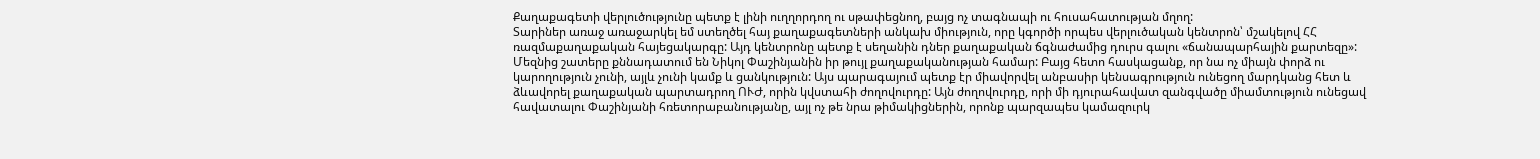Քաղաքագետի վերլուծությունը պետք է լինի ուղղորդող ու սթափեցնող, բայց ոչ տագնապի ու հուսահատության մղող:
Տարիներ առաջ առաջարկել եմ ստեղծել հայ քաղաքագետների անկախ միություն, որը կգործի որպես վերլուծական կենտրոն՝ մշակելով ՀՀ ռազմաքաղաքական հայեցակարգը: Այդ կենտրոնը պետք է սեղանին դներ քաղաքական ճգնաժամից դուրս գալու «ճանապարհային քարտեզը»:
Մեզնից շատերը քննադատում են Նիկոլ Փաշինյանին իր թույլ քաղաքականության համար: Բայց հետո հասկացանք, որ նա ոչ միայն փորձ ու կարողություն չունի, այլև չունի կամք և ցանկություն: Այս պարագայում պետք էր միավորվել անբասիր կենսագրություն ունեցող մարդկանց հետ և ձևավորել քաղաքական պարտադրող ՈՒԺ, որին կվստահի ժողովուրդը: Այն ժողովուրդը, որի մի դյուրահավատ զանգվածը միամտություն ունեցավ հավատալու Փաշինյանի հռետորաբանությանը, այլ ոչ թե նրա թիմակիցներին, որոնք պարզապես կամազուրկ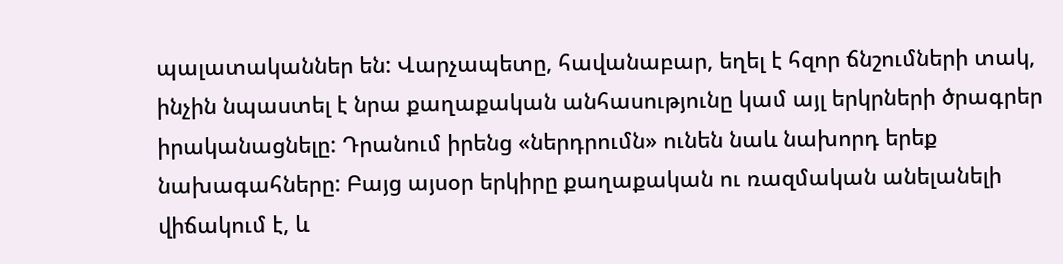պալատականներ են: Վարչապետը, հավանաբար, եղել է հզոր ճնշումների տակ, ինչին նպաստել է նրա քաղաքական անհասությունը կամ այլ երկրների ծրագրեր իրականացնելը: Դրանում իրենց «ներդրումն» ունեն նաև նախորդ երեք նախագահները: Բայց այսօր երկիրը քաղաքական ու ռազմական անելանելի վիճակում է, և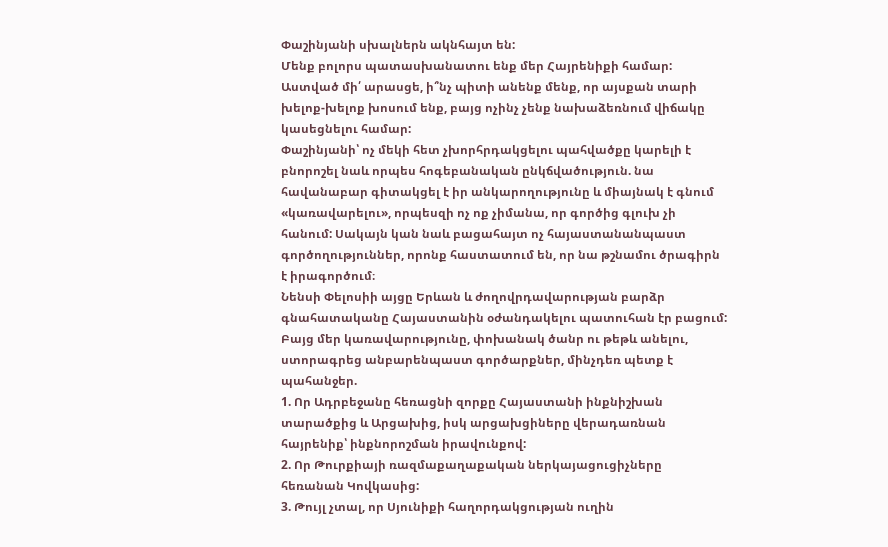Փաշինյանի սխալներն ակնհայտ են:
Մենք բոլորս պատասխանատու ենք մեր Հայրենիքի համար: Աստված մի՛ արասցե, ի՞նչ պիտի անենք մենք, որ այսքան տարի խելոք-խելոք խոսում ենք, բայց ոչինչ չենք նախաձեռնում վիճակը կասեցնելու համար:
Փաշինյանի՝ ոչ մեկի հետ չխորհրդակցելու պահվածքը կարելի է բնորոշել նաև որպես հոգեբանական ընկճվածություն. նա հավանաբար գիտակցել է իր անկարողությունը և միայնակ է գնում «կառավարելու», որպեսզի ոչ ոք չիմանա, որ գործից գլուխ չի հանում: Սակայն կան նաև բացահայտ ոչ հայաստանանպաստ գործողություններ, որոնք հաստատում են, որ նա թշնամու ծրագիրն է իրագործում։
Նենսի Փելոսիի այցը Երևան և ժողովրդավարության բարձր գնահատականը Հայաստանին օժանդակելու պատուհան էր բացում: Բայց մեր կառավարությունը, փոխանակ ծանր ու թեթև անելու, ստորագրեց անբարենպաստ գործարքներ, մինչդեռ պետք է պահանջեր.
1. Որ Ադրբեջանը հեռացնի զորքը Հայաստանի ինքնիշխան տարածքից և Արցախից, իսկ արցախցիները վերադառնան հայրենիք՝ ինքնորոշման իրավունքով:
2. Որ Թուրքիայի ռազմաքաղաքական ներկայացուցիչները հեռանան Կովկասից:
3. Թույլ չտալ, որ Սյունիքի հաղորդակցության ուղին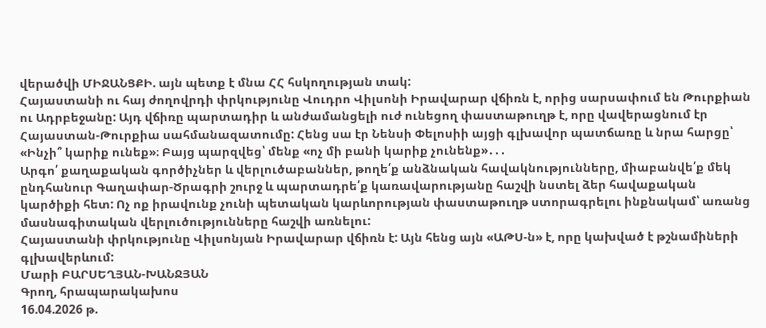վերածվի ՄԻՋԱՆՑՔԻ. այն պետք է մնա ՀՀ հսկողության տակ:
Հայաստանի ու հայ ժողովրդի փրկությունը Վուդրո Վիլսոնի Իրավարար վճիռն է, որից սարսափում են Թուրքիան ու Ադրբեջանը: Այդ վճիռը պարտադիր և անժամանցելի ուժ ունեցող փաստաթուղթ է, որը վավերացնում էր Հայաստան-Թուրքիա սահմանազատումը: Հենց սա էր Նենսի Փելոսիի այցի գլխավոր պատճառը և նրա հարցը՝ «Ինչի՞ կարիք ունեք»։ Բայց պարզվեց՝ մենք «ոչ մի բանի կարիք չունենք»․․․
Արգո՛ քաղաքական գործիչներ և վերլուծաբաններ, թողե՛ք անձնական հավակնությունները, միաբանվե՛ք մեկ ընդհանուր Գաղափար-Ծրագրի շուրջ և պարտադրե՛ք կառավարությանը հաշվի նստել ձեր հավաքական կարծիքի հետ: Ոչ ոք իրավունք չունի պետական կարևորության փաստաթուղթ ստորագրելու ինքնակամ՝ առանց մասնագիտական վերլուծությունները հաշվի առնելու:
Հայաստանի փրկությունը Վիլսոնյան Իրավարար վճիռն է: Այն հենց այն «ԱԹՍ-ն» է, որը կախված է թշնամիների գլխավերևում:
Մարի ԲԱՐՍԵՂՅԱՆ-ԽԱՆՋՅԱՆ
Գրող, հրապարակախոս
16.04.2026 թ.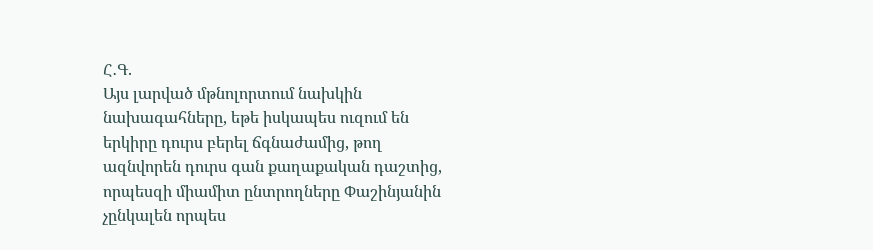Հ․Գ.
Այս լարված մթնոլորտում նախկին նախագահները, եթե իսկապես ուզում են երկիրը դուրս բերել ճգնաժամից, թող ազնվորեն դուրս գան քաղաքական դաշտից, որպեսզի միամիտ ընտրողները Փաշինյանին չընկալեն որպես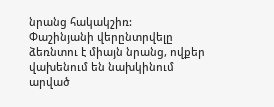նրանց հակակշիռ:
Փաշինյանի վերընտրվելը ձեռնտու է միայն նրանց, ովքեր վախենում են նախկինում արված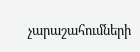չարաշահումների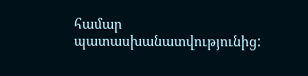համար պատասխանատվությունից: